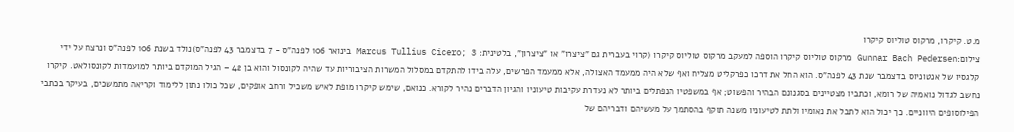מ.ט. קיקרו, מרקוס טוליוס קיקרו
צילום:Gunnar Bach Pedersen מרקוס טוליוס קיקרו הוספה למעקב מרקוס טוליוס קיקרו (קרוי בעברית גם "ציצרו" או "ציצרון", בלטינית: Marcus Tullius Cicero; 3 בינואר 106 לפנה"ס - 7 בדצמבר 43 לפנה"ס)נולד בשנת 106 לפנה"ס ונרצח על ידי קלגסיו של אנטוניוס בדצמבר שנת 43 לפנה"ס. הוא החל את דרכו כפרקליט מצליח ואף שלא היה ממעמד האצולה, אלא ממעמד הפרשים, עלה בידו להתקדם במסלול המשרות הציבוריות עד שהיה לקונסול והוא בן 42 – הגיל המוקדם ביותר למועמדות לקונסולאט. קיקרו נחשב לגדול נואמיה של רומא, וכתביו מצטיינים בסגנונם הבהיר והפשוט; אף במשפטיו הנפתלים ביותר לא נעדרת עקיבות טיעוניו והגיון הדברים נהיר לקורא. כנואם, שימש קיקרו מופת לאיש משכיל ורחב אופקים, שכל כולו נתון ללימוד וקריאה מתמשכים, בעיקר בכתבי הפילוסופים היווניים. כך יכול הוא לתבל את נאומיו ולתת לטיעוניו משנה תוקף בהסתמך על מעשיהם ודבריהם של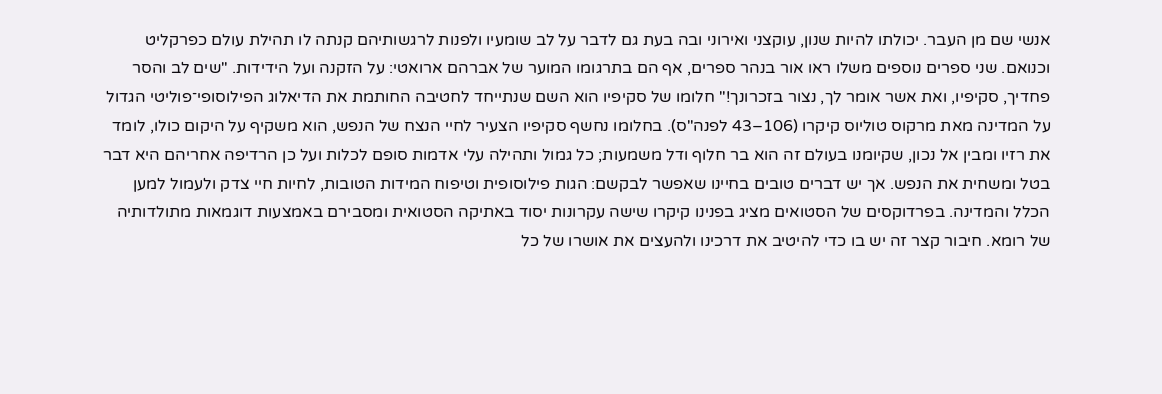אנשי שם מן העבר. יכולתו להיות שנון, עוקצני ואירוני ובה בעת גם לדבר על לב שומעיו ולפנות לרגשותיהם קנתה לו תהילת עולם כפרקליט וכנואם. שני ספרים נוספים משלו ראו אור בנהר ספרים, אף הם בתרגומו המוער של אברהם ארואטי: על הזקנה ועל הידידות. "שים לב והסר פחדיך, סקיפיו, ואת אשר אומר לך, נצור בזכרונך!" חלומו של סקיפיו הוא השם שנתייחד לחטיבה החותמת את הדיאלוג הפילוסופי־פוליטי הגדול על המדינה מאת מרקוס טוליוס קיקרו (106–43 לפנה"ס). בחלומו נחשף סקיפיו הצעיר לחיי הנצח של הנפש, הוא משקיף על היקום כולו, לומד את רזיו ומבין אל נכון, שקיומנו בעולם זה הוא בר חלוף ודל משמעות; כל גמול ותהילה עלי אדמות סופם לכלות ועל כן הרדיפה אחריהם היא דבר בטל ומשחית את הנפש. אך יש דברים טובים בחיינו שאפשר לבקשם: הגות פילוסופית וטיפוח המידות הטובות, לחיות חיי צדק ולעמול למען הכלל והמדינה. בפרדוקסים של הסטואים מציג בפנינו קיקרו שישה עקרונות יסוד באתיקה הסטואית ומסבירם באמצעות דוגמאות מתולדותיה של רומא. חיבור קצר זה יש בו כדי להיטיב את דרכינו ולהעצים את אושרו של כל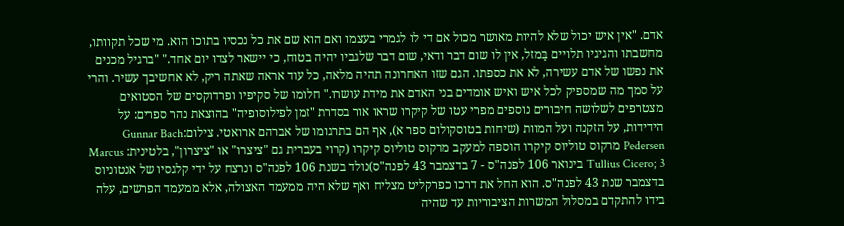אדם. "אין איש יכול שלא להיות מאושר מכול אם די לו לגמרי בעצמו ואם הוא שם את כל נכסיו בתוכו הוא. מי שכל תקוותו, מחשבתו והגיגיו תלויים בַּמזל, אין לו שום דבר ודאי, שום דבר שלגביו יהיה בטוח, כי יישאר לצדו יום אחד." "ברגיל מכנים את נפשו של אדם עשירה, לא את כספתו. הגם שזו האחרונה תהיה מלאה, כל עוד אראה שאתה ריק, לא אחשיבך עשיר. והרי על סמך מה שמספיק לכל איש ואיש אומדים בני האדם את מידת עושרו." חלומו של סקיפיו ופרדוקסים של הסטואים מצטרפים לשלושה חיבורים נוספים מפרי עטו של קיקרו שראו אור בסדרת "זמן לפילוסופיה" בהוצאת נהר ספרים: על הידידות, על הזקנה ועל המוות (שיחות בטוסקולום ספר א), אף הם בתרגומו של אברהם ארואטי. צילום:Gunnar Bach Pedersen מרקוס טוליוס קיקרו הוספה למעקב מרקוס טוליוס קיקרו (קרוי בעברית גם "ציצרו" או "ציצרון", בלטינית: Marcus Tullius Cicero; 3 בינואר 106 לפנה"ס - 7 בדצמבר 43 לפנה"ס)נולד בשנת 106 לפנה"ס ונרצח על ידי קלגסיו של אנטוניוס בדצמבר שנת 43 לפנה"ס. הוא החל את דרכו כפרקליט מצליח ואף שלא היה ממעמד האצולה, אלא ממעמד הפרשים, עלה בידו להתקדם במסלול המשרות הציבוריות עד שהיה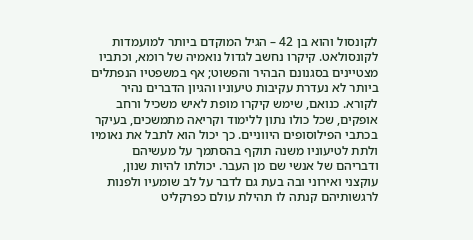לקונסול והוא בן 42 – הגיל המוקדם ביותר למועמדות לקונסולאט. קיקרו נחשב לגדול נואמיה של רומא, וכתביו מצטיינים בסגנונם הבהיר והפשוט; אף במשפטיו הנפתלים ביותר לא נעדרת עקיבות טיעוניו והגיון הדברים נהיר לקורא. כנואם, שימש קיקרו מופת לאיש משכיל ורחב אופקים, שכל כולו נתון ללימוד וקריאה מתמשכים, בעיקר בכתבי הפילוסופים היווניים. כך יכול הוא לתבל את נאומיו ולתת לטיעוניו משנה תוקף בהסתמך על מעשיהם ודבריהם של אנשי שם מן העבר. יכולתו להיות שנון, עוקצני ואירוני ובה בעת גם לדבר על לב שומעיו ולפנות לרגשותיהם קנתה לו תהילת עולם כפרקליט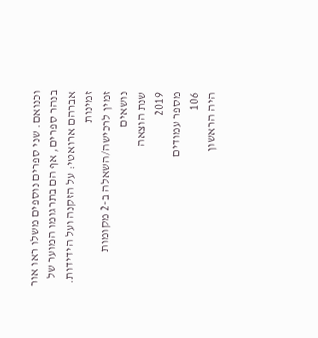וכנואם. שני ספרים נוספים משלו ראו אור בנהר ספרים, אף הם בתרגומו המוער של אברהם ארואטי: על הזקנה ועל הידידות.
זמינות
זמין לרכישה/השאלה ב-2 מקומות
נושאים
שנת הוצאה
2019
מספר עמודים
106
היה הראשון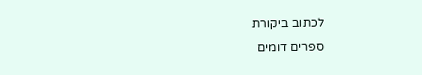לכתוב ביקורת
ספרים דומים